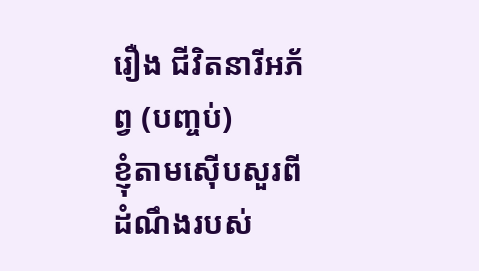រឿង ជីវិតនារីអភ័ព្វ (បញ្ចប់)
ខ្ញុំតាមស៊ើបសួរពីដំណឹងរបស់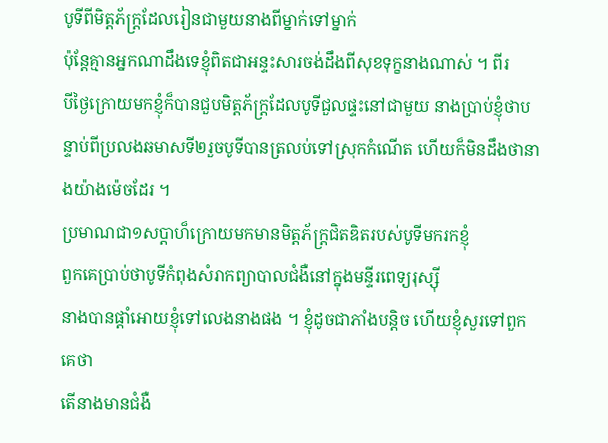បូទីពីមិត្តភ័ក្ត្រដែលរៀនជាមួយនាងពីម្នាក់ទៅម្នាក់
ប៉ុន្តែគ្មានអ្នកណាដឹងទេខ្ញុំពិតជាអន្ទះសារចង់ដឹងពីសុខទុក្ខនាងណាស់ ។ ពីរ
បីថ្ងៃក្រោយមកខ្ញុំក៏បានជួបមិត្តភ័ក្រ្តដែលបូទីជួលផ្ទះនៅជាមួយ នាងប្រាប់ខ្ញុំថាបន្ទាប់ពីប្រលងឆមាសទី២រួចបូទីបានត្រលប់ទៅស្រុកកំណើត ហើយក៏មិនដឹងថានាងយ៉ាងម៉េចដែរ ។
ប្រមាណជា១សប្តាហ៏ក្រោយមកមានមិត្តភ័ក្រ្តជិតឌិតរបស់បូទីមករកខ្ញុំ
ពួកគេប្រាប់ថាបូទីកំពុងសំរាកព្យាបាលជំងឺនៅក្នុងមន្ទីរពេទ្យរុស្ស៊ី
នាងបានផ្តាំអោយខ្ញុំទៅលេងនាងផង ។ ខ្ញុំដូចជាភាំងបន្តិច ហើយខ្ញុំសួរទៅពួកគេថា
តើនាងមានជំងឺ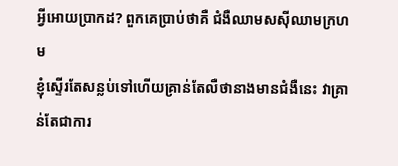អ្វីអោយប្រាកដ? ពួកគេប្រាប់ថាគឺ ជំងឺឈាមសស៊ីឈាមក្រហម
ខ្ញុំស្ទើរតែសន្លប់ទៅហើយគ្រាន់តែលឺថានាងមានជំងឺនេះ វាគ្រាន់តែជាការ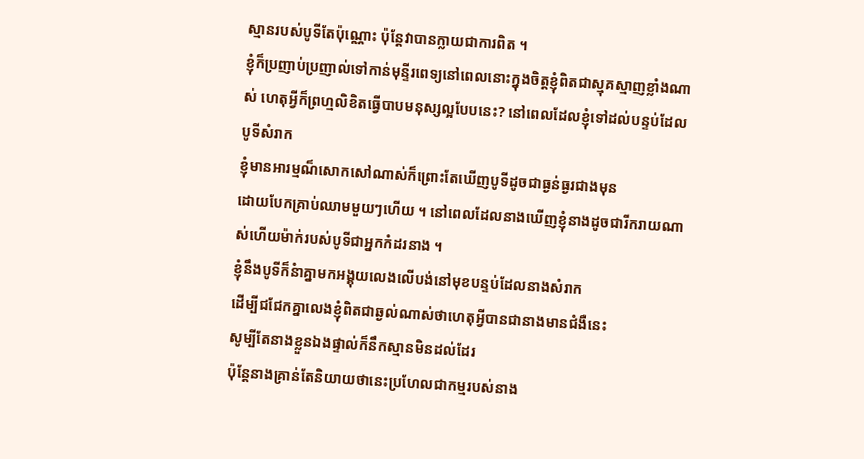ស្មានរបស់បូទីតែប៉ុណ្ណោះ ប៉ុន្តែវាបានក្លាយជាការពិត ។
ខ្ញុំក៏ប្រញាប់ប្រញាល់ទៅកាន់មុន្ទីរពេទ្យនៅពេលនោះក្នុងចិត្តខ្ញុំពិតជាស្មុគស្មាញខ្លាំងណាស់ ហេតុអ្វីក៏ព្រហ្មលិខិតធ្វើបាបមនុស្សល្អបែបនេះ? នៅពេលដែលខ្ញុំទៅដល់បន្ទប់ដែលបូទីសំរាក
ខ្ញុំមានអារម្មណ៏សោកសៅណាស់ក៏ព្រោះតែឃើញបូទីដូចជាធ្ងន់ធ្ងរជាងមុន
ដោយបែកគ្រាប់ឈាមមួយៗហើយ ។ នៅពេលដែលនាងឃើញខ្ញុំនាងដូចជារីករាយណាស់ហើយម៉ាក់របស់បូទីជាអ្នកកំដរនាង ។
ខ្ញុំនឹងបូទីក៏នំាគ្នាមកអង្គុយលេងលើបង់នៅមុខបន្ទប់ដែលនាងសំរាក
ដើម្បីជជែកគ្នាលេងខ្ញុំពិតជាឆ្ងល់ណាស់ថាហេតុអ្វីបានជានាងមានជំងឺនេះ
សូម្បីតែនាងខ្លួនឯងផ្ទាល់ក៏នឹកស្មានមិនដល់ដែរ
ប៉ុន្តែនាងគ្រាន់តែនិយាយថានេះប្រហែលជាកម្មរបស់នាង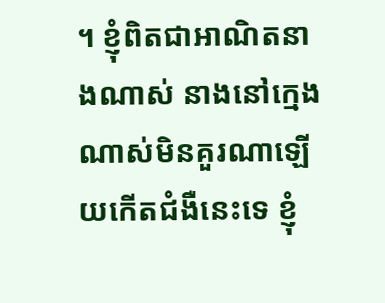។ ខ្ញុំពិតជាអាណិតនាងណាស់ នាងនៅក្មេងណាស់មិនគួរណាឡើយកើតជំងឺនេះទេ ខ្ញុំ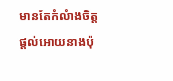មានតែកំលំាងចិត្តផ្តល់អោយនាងប៉ុ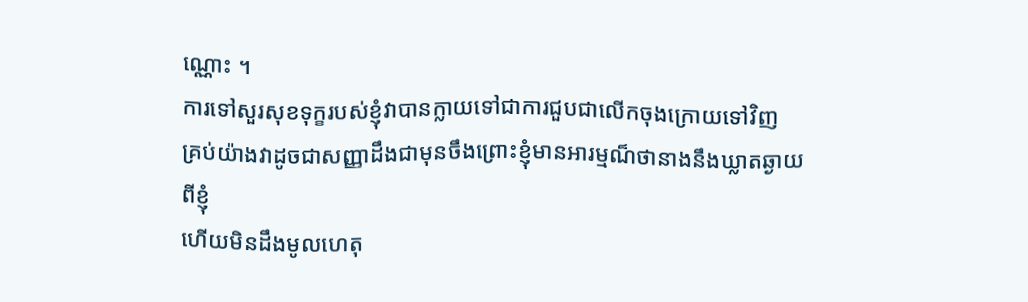ណ្ណោះ ។
ការទៅសួរសុខទុក្ខរបស់ខ្ញុំវាបានក្លាយទៅជាការជួបជាលើកចុងក្រោយទៅវិញ
គ្រប់យ៉ាងវាដូចជាសញ្ញាដឹងជាមុនចឹងព្រោះខ្ញុំមានអារម្មណ៏ថានាងនឹងឃ្លាតឆ្ងាយពីខ្ញុំ
ហើយមិនដឹងមូលហេតុ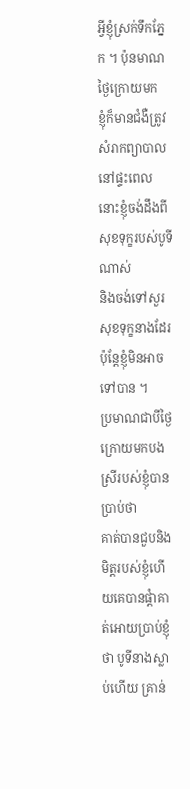អ្វីខ្ញុំស្រក់ទឹកភ្នែក ។ ប៉ុនមាណថ្ងៃក្រោយមក
ខ្ញុំក៏មានជំងឺត្រូវសំរាកព្យាបាលនៅផ្ទះពេលនោះខ្ញុំចង់ដឹងពីសុខទុក្ខរបស់បូទីណាស់
និងចង់ទៅសួរសុខទុក្ខនាងដែរ ប៉ុន្តែខ្ញុំមិនអាចទៅបាន ។
ប្រមាណជាបីថ្ងៃក្រោយមកបងស្រីរបស់ខ្ញុំបានប្រាប់ថា
គាត់បានជួបនិងមិត្តរបស់ខ្ញុំហើយគេបានផ្តំាគាត់អោយប្រាប់ខ្ញុំថា បូទីនាងស្លាប់ហើយ គ្រាន់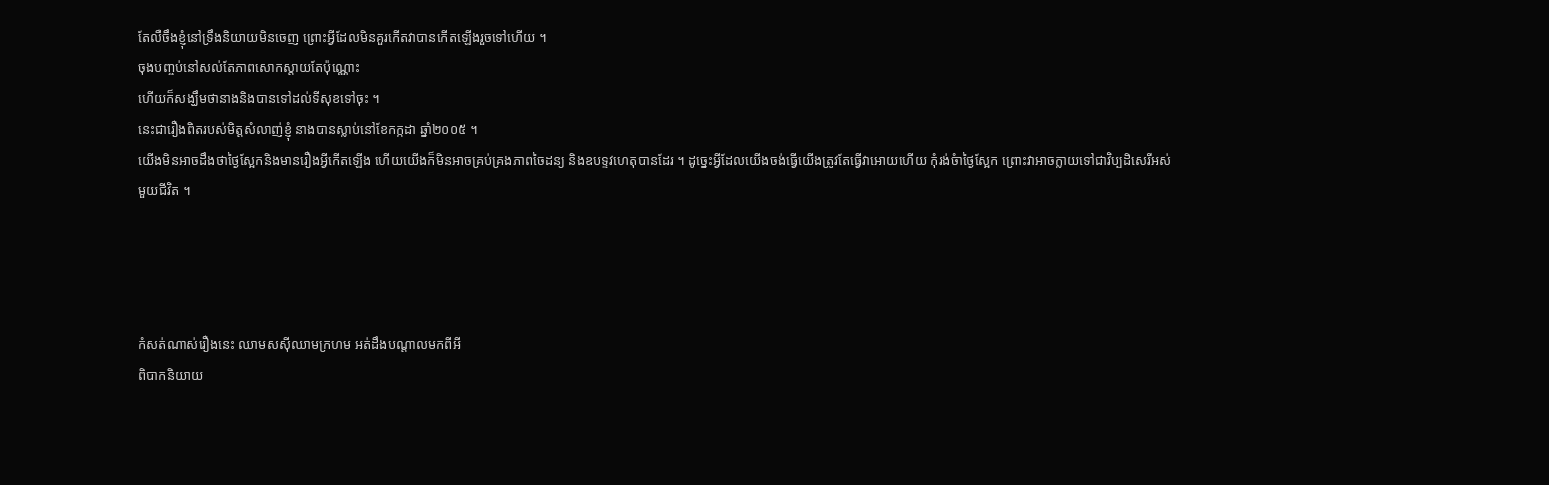តែលឺចឹងខ្ញុំនៅទ្រឹងនិយាយមិនចេញ ព្រោះអ្វីដែលមិនគួរកើតវាបានកើតឡើងរួចទៅហើយ ។
ចុងបញ្ចប់នៅសល់តែភាពសោកស្តាយតែប៉ុណ្ណោះ
ហើយក៏សង្ឃឹមថានាងនិងបានទៅដល់ទីសុខទៅចុះ ។
នេះជារឿងពិតរបស់មិត្តសំលាញ់ខ្ញុំ នាងបានស្លាប់នៅខែកក្កដា ឆ្នាំ២០០៥ ។
យើងមិនអាចដឹងថាថ្ងៃស្អែកនិងមានរឿងអ្វីកើតឡើង ហើយយើងក៏មិនអាចគ្រប់គ្រងភាពចៃដន្យ និងឧបទ្ទវហេតុបានដែរ ។ ដូចេ្នះអ្វីដែលយើងចង់ធ្វើយើងត្រូវតែធ្វើវាអោយហើយ កុំរង់ចំាថ្ងៃស្អែក ព្រោះវាអាចក្លាយទៅជាវិប្បដិសេរីអស់មួយជីវិត ។




កំសត់ណាស់រឿងនេះ ឈាមសស៊ីឈាមក្រហម អត់ដឹងបណ្តាលមកពីអី
ពិបាកនិយាយ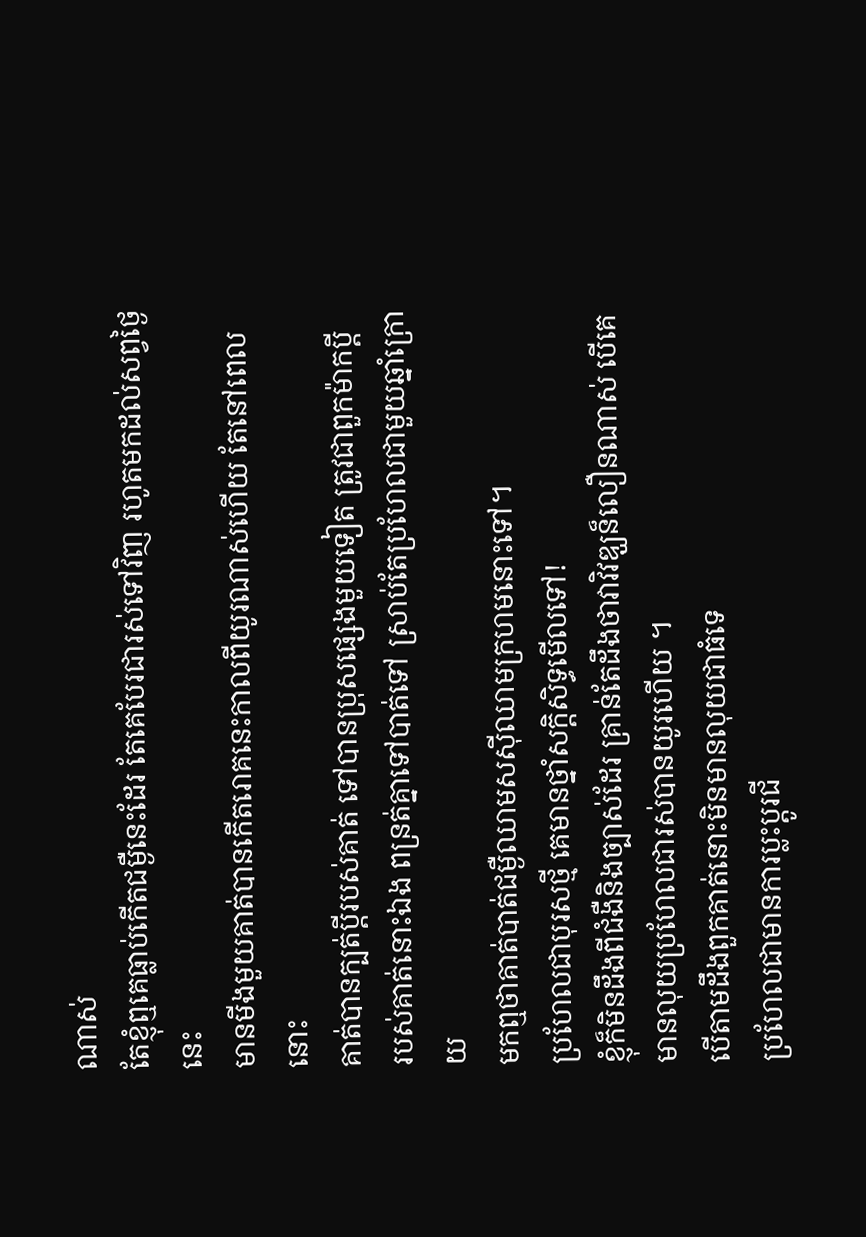ណាស់
តែខ្ញុំឮគេធ្លាប់កើតជម្ងឺនេះដែរ តែគេបែរជារស់ទៅវិញ រហូតមកដល់សព្វថ្ងៃនេះ
មានមីងមួយគាត់បានកើតរោគនេះកាលពីយូរណាស់ហើយ តែនៅពេលនោះ
គាត់បានក្បត់ប្តីរបស់គាត់ ទៅបានប្រុសផ្សេងមួយទៀត ត្រូវជាពួកម៉ាកប្តី
របស់គាត់នោះឯង ពន្រត់គ្នាទៅបាត់ទៅ ស្រាប់តែប្រហែលជាមួយឆ្នាំក្រោយ
មកឮថាគាត់បាត់ជម្ងឺឈាមសស៊ីឈាមក្រហមនោះទៅ។
ប្រហែលជាបុរសថ្មី គេមានថ្នាំសក្តិសិទ្ធមើលទៅ!
ខ្ញុំក៏មិនដឹងពីជំងឺនិងច្បាស់ដែរ គ្រាន់តែដឹងថាវាវិវឌ្ឃន៏លឿនណាស់ បើគេមានលុយប្រហែលជារស់បានយូរហើយ ។
បើតាមដឹងពួកគាត់នោះមិនមានលុយជាធំទេ
ប្រហែលជាមានការប្លះប្តូរជី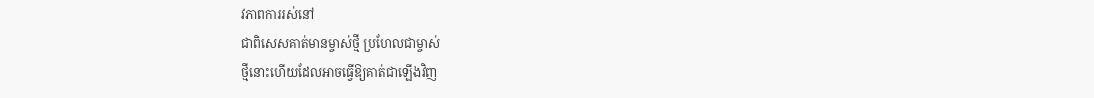វភាពការរស់នៅ
ជាពិសេសគាត់មានម្ចាស់ថ្មី ប្រហែលជាម្ចាស់
ថ្មីនោះហើយដែលអាចធ្វើឱ្យគាត់ជាឡើងវិញ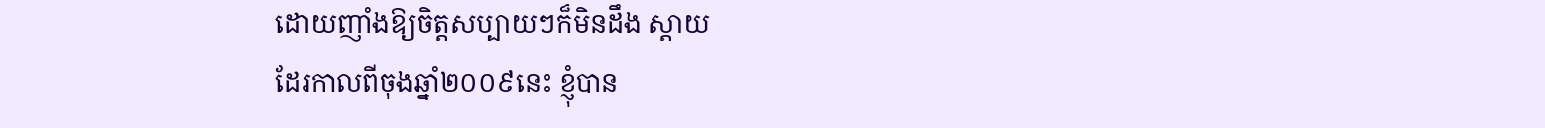ដោយញាំងឱ្យចិត្តសប្បាយៗក៏មិនដឹង ស្តាយ
ដែរកាលពីចុងឆ្នាំ២០០៩នេះ ខ្ញុំបាន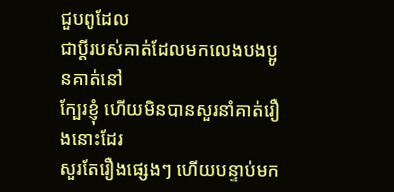ជួបពូដែល
ជាប្តីរបស់គាត់ដែលមកលេងបងប្អូនគាត់នៅ
ក្បែរខ្ញុំ ហើយមិនបានសួរនាំគាត់រឿងនោះដែរ
សួរតែរឿងផ្សេងៗ ហើយបន្ទាប់មក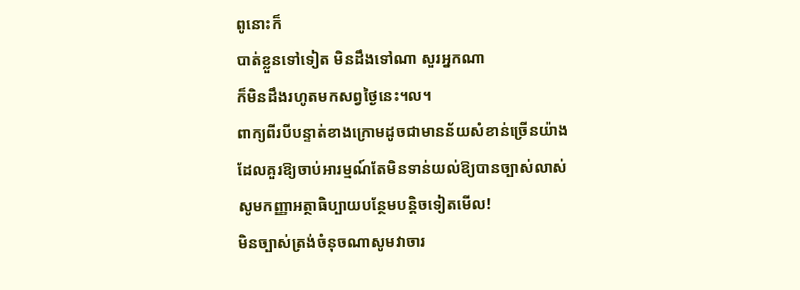ពូនោះក៏
បាត់ខ្លួនទៅទៀត មិនដឹងទៅណា សួរអ្នកណា
ក៏មិនដឹងរហូតមកសព្វថ្ងៃនេះ។ល។
ពាក្យពីរបីបន្ទាត់ខាងក្រោមដូចជាមានន័យសំខាន់ច្រើនយ៉ាង
ដែលគួរឱ្យចាប់អារម្មណ៍តែមិនទាន់យល់ឱ្យបានច្បាស់លាស់
សូមកញ្ញាអត្ថាធិប្បាយបន្ថែមបន្តិចទៀតមើល!
មិនច្បាស់ត្រង់ចំនុចណាសូមវាចារ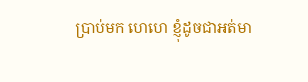ប្រាប់មក ហេហេ ខ្ញុំដូចជាអត់មា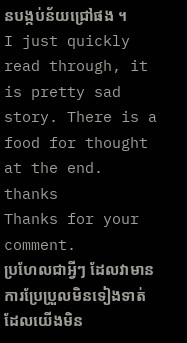នបង្កប់ន័យជ្រៅផង ។
I just quickly read through, it is pretty sad story. There is a food for thought at the end. thanks
Thanks for your comment.
ប្រហែលជាអ្វីៗ ដែលវាមានការប្រែប្រួលមិនទៀងទាត់ ដែលយើងមិន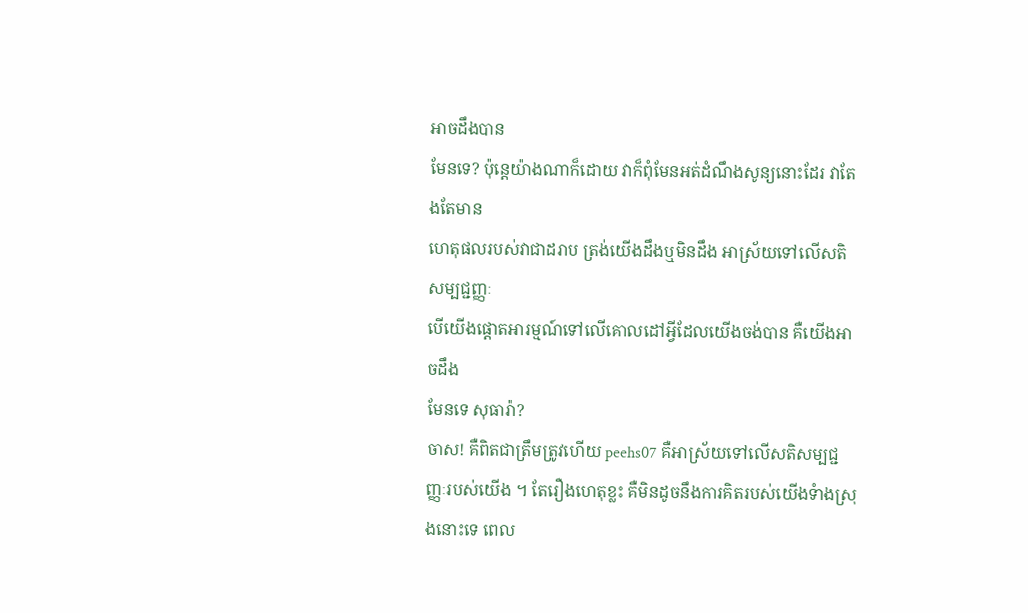អាចដឹងបាន
មែនទេ? ប៉ុន្តេយ៉ាងណាក៏ដោយ វាក៏ពុំមែនអត់ដំណឹងសូន្យនោះដែរ វាតែងតែមាន
ហេតុផលរបស់វាជាដរាប ត្រង់យើងដឹងឬមិនដឹង អាស្រ័យទៅលើសតិសម្បជ្ជញ្ញៈ
បើយើងផ្តោតអារម្មណ៍ទៅលើគោលដៅអ្វីដែលយើងចង់បាន គឺយើងអាចដឹង
មែនទេ សុធារ៉ា?
ចាស! គឺពិតជាត្រឹមត្រូវហើយ peehs07 គឺអាស្រ័យទៅលើសតិសម្បជ្ជញ្ញៈរបស់យើង ។ តែរឿងហេតុខ្លះ គឺមិនដូចនឹងការគិតរបស់យើងទំាងស្រុងនោះទេ ពេល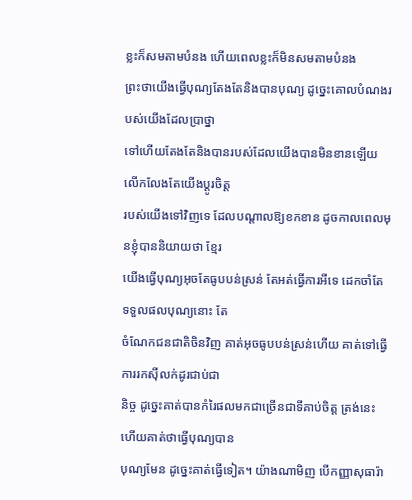ខ្លះក៏សមតាមបំនង ហើយពេលខ្លះក៏មិនសមតាមបំនង
ព្រះថាយើងធ្វើបុណ្យតែងតែនិងបានបុណ្យ ដូច្នេះគោលបំណងរបស់យើងដែលប្រាថ្នា
ទៅហើយតែងតែនិងបានរបស់ដែលយើងបានមិនខានឡើយ លើកលែងតែយើងប្តូរចិត្ត
របស់យើងទៅវិញទេ ដែលបណ្តាលឱ្យខកខាន ដូចកាលពេលមុនខ្ញុំបាននិយាយថា ខ្មែរ
យើងធ្វើបុណ្យអុចតែធូបបន់ស្រន់ តែអត់ធ្វើការអីទេ ដេកចាំតែទទួលផលបុណ្យនោះ តែ
ចំណែកជនជាតិចិនវិញ គាត់អុចធូបបន់ស្រន់ហើយ គាត់ទៅធ្វើការរកស៊ីលក់ដូរជាប់ជា
និច្ច ដូច្នេះគាត់បានកំរៃផលមកជាច្រើនជាទីគាប់ចិត្ត ត្រង់នេះហើយគាត់ថាធ្វើបុណ្យបាន
បុណ្យមែន ដូច្នេះគាត់ធ្វើទៀត។ យ៉ាងណាមិញ បើកញ្ញាសុធារ៉ា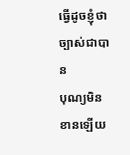ធ្វើដូចខ្ញុំថា ច្បាស់ជាបាន
បុណ្យមិនខានឡើយ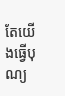តែយើងធ្វើបុណ្យ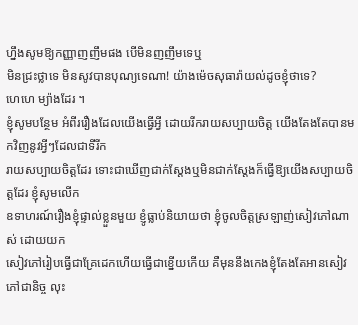ហ្នឹងសូមឱ្យកញ្ញាញញឹមផង បើមិនញញឹមទេឬ
មិនជ្រះថ្លាទេ មិនសូវបានបុណ្យទេណា! យ៉ាងម៉េចសុធារ៉ាយល់ដូចខ្ញុំថាទេ?
ហេហេ ម្យ៉ាងដែរ ។
ខ្ញុំសូមបន្ថែម អំពីររឿងដែលយើងធ្វើអ្វី ដោយរីករាយសប្បាយចិត្ត យើងតែងតែបានមកវិញនូវអ្វីៗដែលជាទីរីក
រាយសប្បាយចិត្តដែរ ទោះជាឃើញជាក់ស្តែងឬមិនជាក់ស្តែងក៏ធ្វើឱ្យយើងសប្បាយចិត្តដែរ ខ្ញុំសូមលើក
ឧទាហរណ៍រឿងខ្ញុំផ្ទាល់ខ្លួនមួយ ខ្ញូំធ្លាប់និយាយថា ខ្ញុំចូលចិត្តស្រឡាញ់សៀវភៅណាស់ ដោយយក
សៀវភៅរៀបធ្វើជាគ្រែដេកហើយធ្វើជាខ្នើយកើយ គឺមុននឹងកេងខ្ញុំតែងតែអានសៀវភៅជានិច្ច លុះ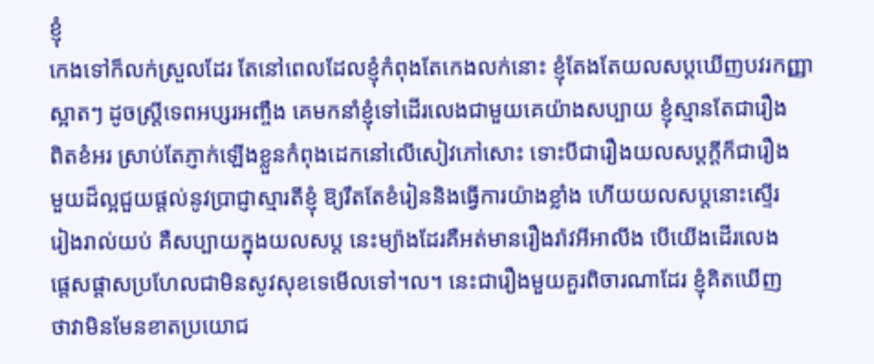ខ្ញុំ
កេងទៅក៏លក់ស្រួលដែរ តែនៅពេលដែលខ្ញុំកំពុងតែកេងលក់នោះ ខ្ញុំតែងតែយលសប្តឃើញបវរកញ្ញា
ស្អាតៗ ដូចស្ត្រីទេពអប្សរអញ្ចឹង គេមកនាំខ្ញុំទៅដើរលេងជាមួយគេយ៉ាងសប្បាយ ខ្ញុំស្មានតែជារឿង
ពិតខំអរ ស្រាប់តែភ្ញាក់ឡើងខ្លួនកំពុងដេកនៅលើសៀវភៅសោះ ទោះបីជារឿងយលសប្តក្តីក៏ជារឿង
មួយដ៏ល្អជួយផ្តល់នូវប្រាជ្ញាស្មារតីខ្ញុំ ឱ្យរឹតតែខំរៀននិងធ្វើការយ៉ាងខ្លាំង ហើយយលសប្តនោះស្ទើរ
រៀងរាល់យប់ គឺសប្បាយក្នុងយលសប្ត នេះម្យ៉ាងដែរគឺអត់មានរឿងរ៉ាវអីអាលីង បើយើងដើរលេង
ផ្តេសផ្តាសប្រហែលជាមិនសូវសុខទេមើលទៅ។ល។ នេះជារឿងមួយគួរពិចារណាដែរ ខ្ញុំគិតឃើញ
ថាវាមិនមែនខាតប្រយោជ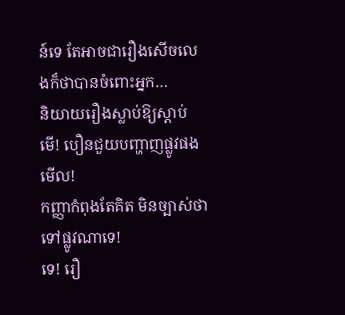ន៍ទេ តែអាចជារឿងសើចលេងក៏ថាបានចំពោះអ្នក…
និយាយរឿងស្លាប់ឱ្យស្ដាប់
មើ! បឿនជួយបញ្ហាញផ្លូវផងមើល!
កញ្ញាកំពុងតែគិត មិនច្បាស់ថាទៅផ្លូវណាទេ!
ទេ! រឿ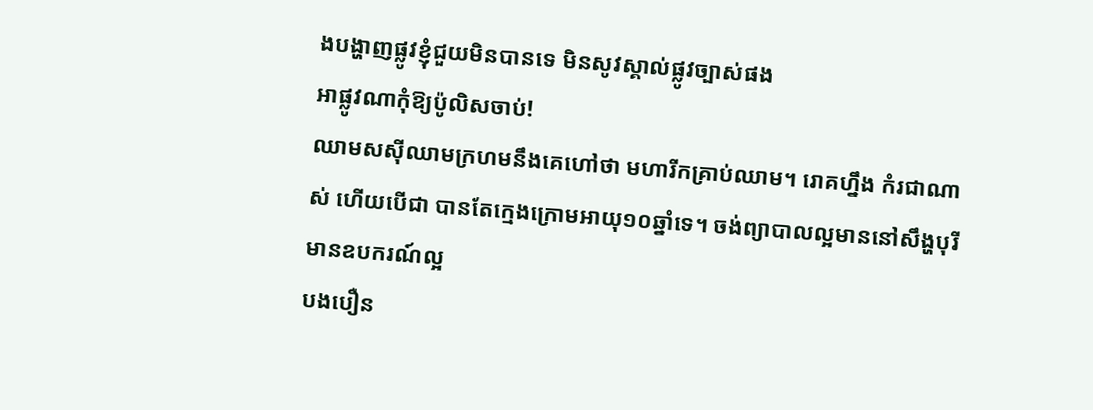ងបង្ហាញផ្លូវខ្ញុំជួយមិនបានទេ មិនសូវស្គាល់ផ្លូវច្បាស់ផង
អាផ្លូវណាកុំឱ្យប៉ូលិសចាប់!
ឈាមសស៊ីឈាមក្រហមនឹងគេហៅថា មហារីកគ្រាប់ឈាម។ រោគហ្នឹង កំរជាណាស់ ហើយបើជា បានតែក្មេងក្រោមអាយុ១០ឆ្នាំទេ។ ចង់ព្យាបាលល្អមាននៅសឹង្ហបុរី មានឧបករណ៍ល្អ
បងបឿន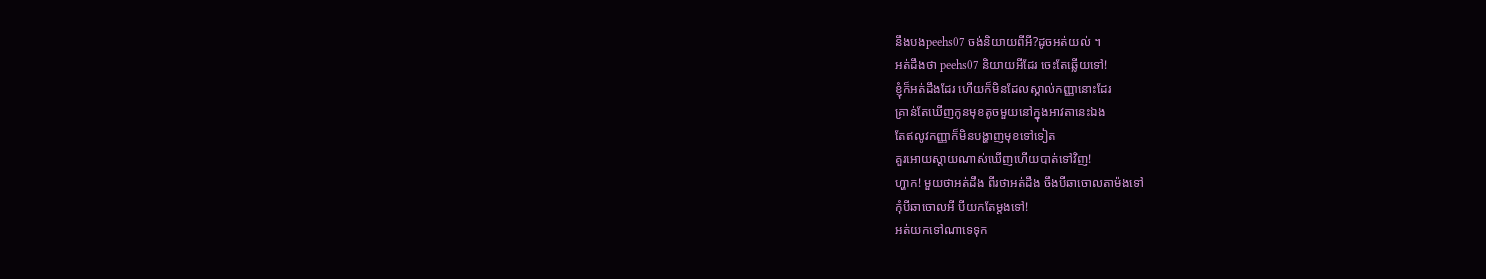នឹងបងpeehs07 ចង់និយាយពីអី?ដូចអត់យល់ ។
អត់ដឹងថា peehs07 និយាយអីដែរ ចេះតែឆ្លើយទៅ!
ខ្ញុំក៏អត់ដឹងដែរ ហើយក៏មិនដែលស្គាល់កញ្ញានោះដែរ
គ្រាន់តែឃើញកូនមុខតូចមួយនៅក្នុងអាវតានេះឯង
តែឥលូវកញ្ញាក៏មិនបង្ហាញមុខទៅទៀត
គួរអោយស្តាយណាស់ឃើញហើយបាត់ទៅវិញ!
ហ្ហាក! មួយថាអត់ដឹង ពីរថាអត់ដឹង ចឹងបីឆាចោលតាម៉ងទៅ
កុំបីឆាចោលអី បីយកតែម្តងទៅ!
អត់យកទៅណាទេទុក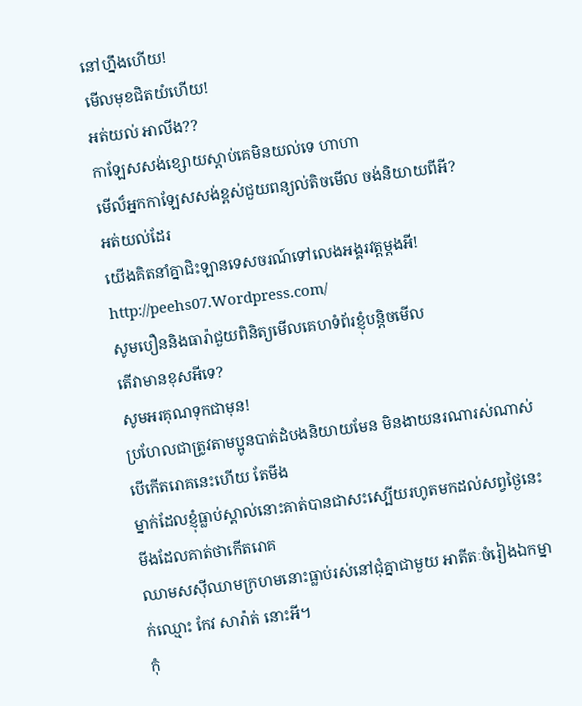នៅហ្នឹងហើយ!
មើលមុខជិតយំហើយ!
អត់យល់ អាលីង??
កាឡែសសង់ខ្សោយស្ដាប់គេមិនយល់ទេ ហាហា
មើល៏អ្នកកាឡែសសង់ខ្ពស់ជួយពន្យល់តិចមើល ចង់និយាយពីអី?
អត់យល់ដែរ
យើងគិតនាំគ្នាជិះឡានទេសចរណ៍ទៅលេងអង្គរវត្តម្តងអី!
http://peehs07.Wordpress.com/
សូមបឿននិងធារ៉ាជួយពិនិត្យមើលគេហទំព័រខ្ញុំបន្តិចមើល
តើវាមានខុសអីទេ?
សូមអរគុណទុកជាមុន!
ប្រហែលជាត្រូវតាមប្អូនបាត់ដំបងនិយាយមែន មិនងាយនរណារស់ណាស់បើកើតរោគនេះហើយ តែមីង
ម្នាក់ដែលខ្ញុំធ្លាប់ស្គាល់នោះគាត់បានជាសះស្បើយរហូតមកដល់សព្វថ្ងៃនេះ មីងដែលគាត់ថាកើតរោគ
ឈាមសស៊ីឈាមក្រហមនោះធ្លាប់រស់នៅជុំគ្នាជាមួយ អាតីតៈចំរៀងឯកម្នាក់ឈ្មោះ កែវ សារ៉ាត់ នោះអី។
កុំ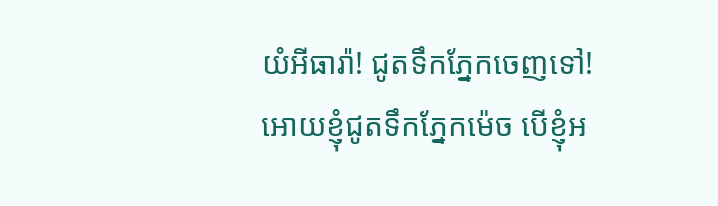យំអីធារ៉ា! ជូតទឹកភ្នែកចេញទៅ!
អោយខ្ញុំជូតទឹកភ្នែកម៉េច បើខ្ញុំអ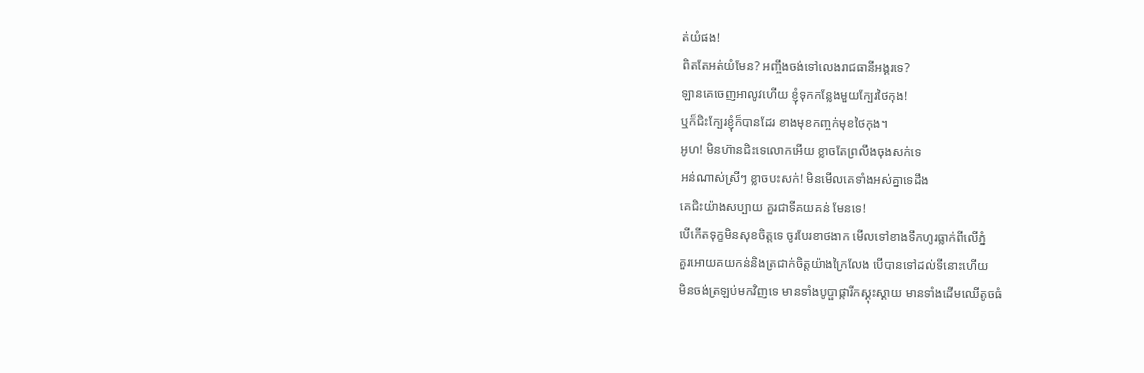ត់យំផង!
ពិតតែអត់យំមែន? អញ្ចឹងចង់ទៅលេងរាជធានីអង្គរទេ?
ឡានគេចេញអាលូវហើយ ខ្ញុំទុកកន្លែងមួយក្បែរថៃកុង!
ឬក៏ជិះក្បែរខ្ញុំក៏បានដែរ ខាងមុខកញ្ចក់មុខថៃកុង។
អូហ! មិនហ៊ានជិះទេលោកអើយ ខ្លាចតែព្រលឹងចុងសក់ទេ
អន់ណាស់ស្រីៗ ខ្លាចបះសក់! មិនមើលគេទាំងអស់គ្នាទេដឹង
គេជិះយ៉ាងសប្បាយ គួរជាទីគយគន់ មែនទេ!
បើកើតទុក្ខមិនសុខចិត្តទេ ចូរបែរខាថងាក មើលទៅខាងទឹកហូរធ្លាក់ពីលើភ្នំ
គួរអោយគយកន់និងត្រជាក់ចិត្តយ៉ាងក្រៃលែង បើបានទៅដល់ទីនោះហើយ
មិនចង់ត្រឡប់មកវិញទេ មានទាំងបូប្ផាផ្ការីកស្គុះស្គាយ មានទាំងដើមឈើតូចធំ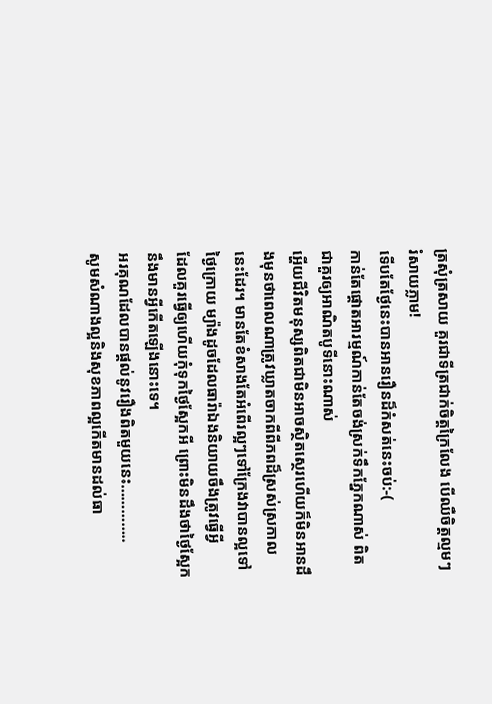ត្រសុំត្រសាយ គួរជាទីត្រជាក់ចិត្តក្រៃលែង បើឈឺចិត្តល្មមៗ រំសាយភ្លាម!
ទើបតែថ្ងែនេះបានអានរឿនដ៏កំសត់នេះចប់:-(
កាន់តែផ្តោតអារម្មណ៍កាន់តែចង់ស្រក់ទឹកភ្នែកណាស់ ពិតជាគួរឲ្យអាណិតបូទីនោះណាស់
អ្ហើយជីវិតមនុស្សពិតជាមិនអាចស្ថិតស្ថេរហើយក៏មិនអានដឹងមុនថាពេលណាត្រូវឃ្លាតចាកពីពីភពដ៏ស្រស់ស្រកាល
នេះដែរ។ មានតែខំសាងតែអំពើរល្អៗទៅក្រែងវាបានល្អទៅថ្ងៃក្រោយ ម្យ៉ាងដូចដែលធារ៉ាឯងនិយាយចឹងត្រូវធ្វើអ្វី
ដែលគួរធ្វើឲ្យហើយកុំទុកថ្ងៃស្អែកអី ព្រោះមិនដឹងថាថ្ងៃស្អែកនឹងមានអ្វីកើតឡើងនោះទេ។
អរគុណដែលបានផ្តល់នូវរឿងពិតមួយនេះ…………..
សូមសំណាងល្អនិងសុខភាពល្អកើតមានដល់ធា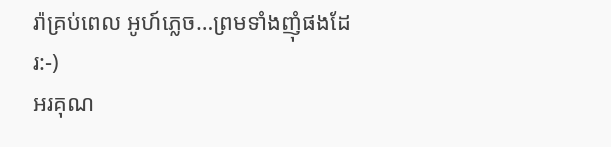រ៉ាគ្រប់ពេល អូហ៍ភ្លេច…ព្រមទាំងញុំផងដែរ:-)
អរគុណ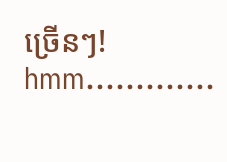ច្រើនៗ!
hmm………….